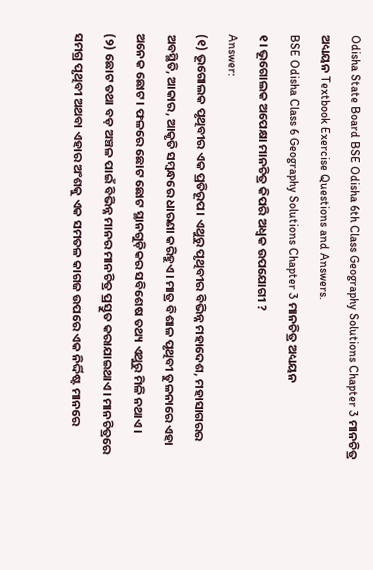Odisha State Board BSE Odisha 6th Class Geography Solutions Chapter 3 ମାନଚିତ୍ର ଅଧ୍ୟୟନ Textbook Exercise Questions and Answers.
BSE Odisha Class 6 Geography Solutions Chapter 3 ମାନଚିତ୍ର ଅଧ୍ୟୟନ
୧। ଭୂଗୋଲକ ଅପେକ୍ଷା ମାନଚିତ୍ର କିପରି ଅଧ୍ବକ ଉପଯୋଗୀ ?
Answer:
(୧) ଭୂଗୋଲକ ପୃଥିବୀର ଏକ ପ୍ରତିରୂପ। ଏଥୁରୁ ପୃଥିବୀର ବିଭିନ୍ନ ମହାଦେଶ, ମହାସାଗରର ଅବସ୍ଥିତି, ଆକାର, ଆକୃତି ସମ୍ବନ୍ଧରେ ଧାରଣା କରିହୁଏ। ମାତ୍ର ବିଶାଳ ପୃଥିବୀ ତୁଳନାରେ ଏହା ଅନେକ ଛୋଟ। ଫଳରେ ଛୋଟ ଛୋଟ ସ୍ଥାନଗୁଡ଼ିକର ସବିଶେଷ ତଥ୍ୟ ଏଥୁରୁ ମିଳି ନଥାଏ।
(୨) ଛୋଟ ତଥା ବଡ଼ ଅଞ୍ଚଳ ପାଇଁ ବିଭିନ୍ନ ମାନର ମାନଚିତ୍ର ପ୍ରସ୍ତୁତ କରାଯାଇଥାଏ। ମାନଚିତ୍ରରେ ସମଗ୍ର ପୃଥିବୀ ଅଥବା ଏହାର ଅଂଶକୁ ଏକ ସମତଳ କାଗଜ ଉପରେ ଏକ ନିର୍ଦ୍ଦିଷ୍ଟ ମାନରେ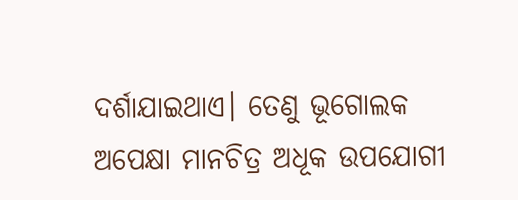ଦର୍ଶାଯାଇଥାଏ। ତେଣୁ ଭୂଗୋଲକ ଅପେକ୍ଷା ମାନଚିତ୍ର ଅଧୂକ ଉପଯୋଗୀ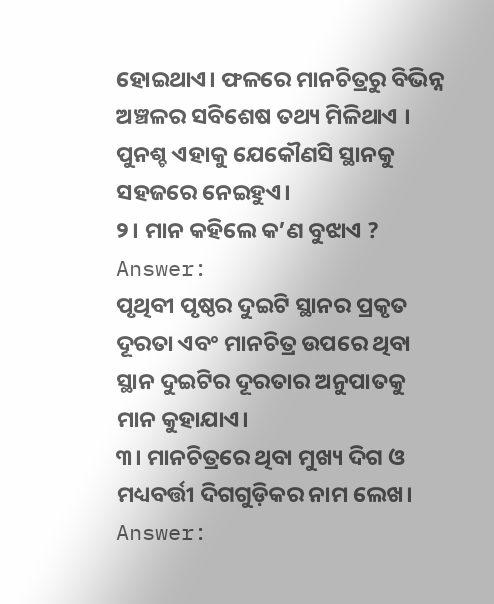ହୋଇଥାଏ। ଫଳରେ ମାନଚିତ୍ରରୁ ବିଭିନ୍ନ ଅଞ୍ଚଳର ସବିଶେଷ ତଥ୍ୟ ମିଳିଥାଏ । ପୁନଶ୍ଚ ଏହାକୁ ଯେକୌଣସି ସ୍ଥାନକୁ ସହଜରେ ନେଇହୁଏ।
୨। ମାନ କହିଲେ କ’ଣ ବୁଝାଏ ?
Answer:
ପୃଥିବୀ ପୃଷ୍ଠର ଦୁଇଟି ସ୍ଥାନର ପ୍ରକୃତ ଦୂରତା ଏବଂ ମାନଚିତ୍ର ଉପରେ ଥିବା ସ୍ଥାନ ଦୁଇଟିର ଦୂରତାର ଅନୁପାତକୁ ମାନ କୁହାଯାଏ।
୩। ମାନଚିତ୍ରରେ ଥିବା ମୁଖ୍ୟ ଦିଗ ଓ ମଧ୍ୟବର୍ତ୍ତୀ ଦିଗଗୁଡ଼ିକର ନାମ ଲେଖ।
Answer: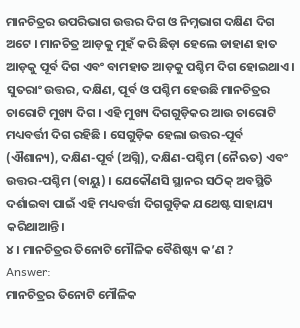ମାନଚିତ୍ରର ଉପରିଭାଗ ଉତ୍ତର ଦିଗ ଓ ନିମ୍ନଭାଗ ଦକ୍ଷିଣ ଦିଗ ଅଟେ । ମାନଚିତ୍ର ଆଡ଼କୁ ମୁହଁ କରି ଛିଡ଼ା ହେଲେ ଡାହାଣ ହାତ ଆଡ଼କୁ ପୂର୍ବ ଦିଗ ଏବଂ ବାମହାତ ଆଡ଼କୁ ପଶ୍ଚିମ ଦିଗ ହୋଇଥାଏ । ସୁତରାଂ ଉତ୍ତର, ଦକ୍ଷିଣ, ପୂର୍ବ ଓ ପଶ୍ଚିମ ହେଉଛି ମାନଚିତ୍ରର ଚାରୋଟି ମୁଖ୍ୟ ଦିଗ । ଏହି ମୁଖ୍ୟ ଦିଗଗୁଡ଼ିକର ଆଉ ଚାରୋଟି ମଧ୍ୟବର୍ତ୍ତୀ ଦିଗ ରହିଛି । ସେଗୁଡ଼ିକ ହେଲା ଉତ୍ତର-ପୂର୍ବ (ଐଶାନ୍ୟ), ଦକ୍ଷିଣ-ପୂର୍ବ (ଅଗ୍ନି), ଦକ୍ଷିଣ-ପଶ୍ଚିମ (ନୈଋତ) ଏବଂ ଉତ୍ତର-ପଶ୍ଚିମ (ବାୟୁ) । ଯେକୌଣସି ସ୍ଥାନର ସଠିକ୍ ଅବସ୍ଥିତି ଦର୍ଶାଇବା ପାଇଁ ଏହି ମଧ୍ୟବର୍ତ୍ତୀ ଦିଗଗୁଡ଼ିକ ଯଥେଷ୍ଟ ସାହାଯ୍ୟ କରିଥାଆନ୍ତି।
୪। ମାନଚିତ୍ରର ତିନୋଟି ମୌଳିକ ବୈଶିଷ୍ଟ୍ୟ କ’ଣ ?
Answer:
ମାନଚିତ୍ରର ତିନୋଟି ମୌଳିକ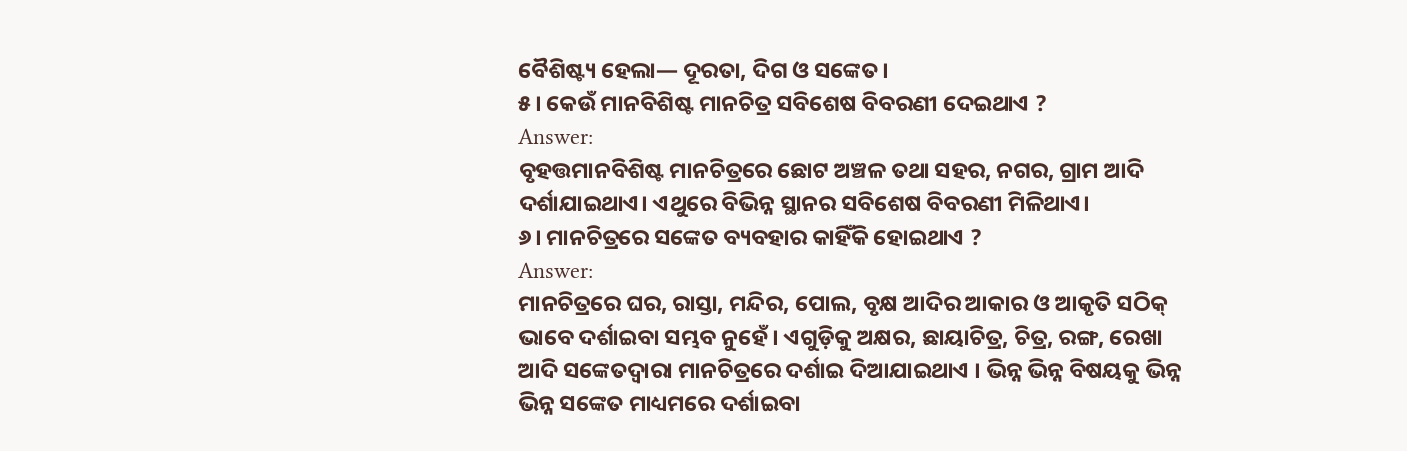ବୈଶିଷ୍ଟ୍ୟ ହେଲା— ଦୂରତା, ଦିଗ ଓ ସଙ୍କେତ।
୫। କେଉଁ ମାନବିଶିଷ୍ଟ ମାନଚିତ୍ର ସବିଶେଷ ବିବରଣୀ ଦେଇଥାଏ ?
Answer:
ବୃହତ୍ତମାନବିଶିଷ୍ଟ ମାନଚିତ୍ରରେ ଛୋଟ ଅଞ୍ଚଳ ତଥା ସହର, ନଗର, ଗ୍ରାମ ଆଦି ଦର୍ଶାଯାଇଥାଏ। ଏଥୁରେ ବିଭିନ୍ନ ସ୍ଥାନର ସବିଶେଷ ବିବରଣୀ ମିଳିଥାଏ।
୬। ମାନଚିତ୍ରରେ ସଙ୍କେତ ବ୍ୟବହାର କାହିଁକି ହୋଇଥାଏ ?
Answer:
ମାନଚିତ୍ରରେ ଘର, ରାସ୍ତା, ମନ୍ଦିର, ପୋଲ, ବୃକ୍ଷ ଆଦିର ଆକାର ଓ ଆକୃତି ସଠିକ୍ ଭାବେ ଦର୍ଶାଇବା ସମ୍ଭବ ନୁହେଁ। ଏଗୁଡ଼ିକୁ ଅକ୍ଷର, ଛାୟାଚିତ୍ର, ଚିତ୍ର, ରଙ୍ଗ, ରେଖା ଆଦି ସଙ୍କେତଦ୍ୱାରା ମାନଚିତ୍ରରେ ଦର୍ଶାଇ ଦିଆଯାଇଥାଏ । ଭିନ୍ନ ଭିନ୍ନ ବିଷୟକୁ ଭିନ୍ନ ଭିନ୍ନ ସଙ୍କେତ ମାଧ୍ୟମରେ ଦର୍ଶାଇବା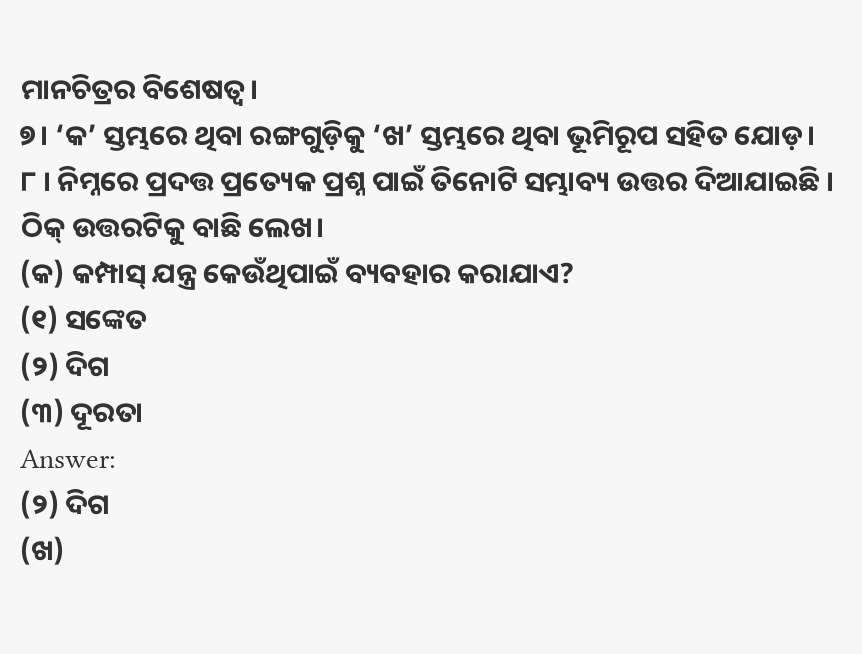ମାନଚିତ୍ରର ବିଶେଷତ୍ଵ।
୭। ‘କ’ ସ୍ତମ୍ଭରେ ଥିବା ରଙ୍ଗଗୁଡ଼ିକୁ ‘ଖ’ ସ୍ତମ୍ଭରେ ଥିବା ଭୂମିରୂପ ସହିତ ଯୋଡ଼।
୮ । ନିମ୍ନରେ ପ୍ରଦତ୍ତ ପ୍ରତ୍ୟେକ ପ୍ରଶ୍ନ ପାଇଁ ତିନୋଟି ସମ୍ଭାବ୍ୟ ଉତ୍ତର ଦିଆଯାଇଛି । ଠିକ୍ ଉତ୍ତରଟିକୁ ବାଛି ଲେଖ।
(କ) କମ୍ପାସ୍ ଯନ୍ତ୍ର କେଉଁଥିପାଇଁ ବ୍ୟବହାର କରାଯାଏ?
(୧) ସଙ୍କେତ
(୨) ଦିଗ
(୩) ଦୂରତା
Answer:
(୨) ଦିଗ
(ଖ)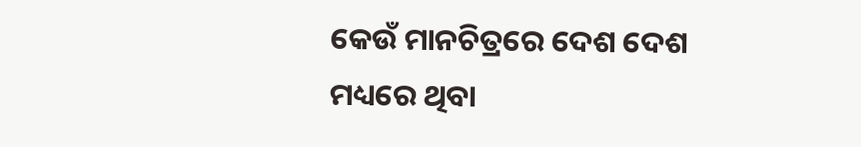କେଉଁ ମାନଚିତ୍ରରେ ଦେଶ ଦେଶ ମଧ୍ୟରେ ଥିବା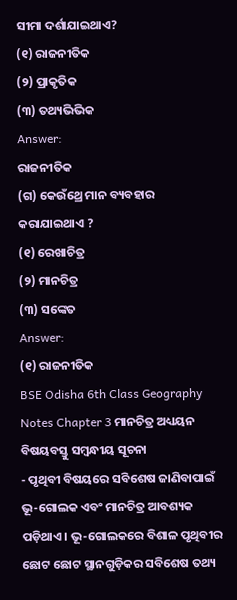ସୀମା ଦର୍ଶାଯାଇଥାଏ?
(୧) ରାଜନୀତିକ
(୨) ପ୍ରାକୃତିକ
(୩) ତଥ୍ୟଭିଭିକ
Answer:
ରାଜନୀତିକ
(ଗ) କେଉଁଥ୍ରେ ମାନ ବ୍ୟବହାର କରାଯାଇଥାଏ ?
(୧) ରେଖାଚିତ୍ର
(୨) ମାନଚିତ୍ର
(୩) ସଙ୍କେତ
Answer:
(୧) ରାଜନୀତିକ
BSE Odisha 6th Class Geography Notes Chapter 3 ମାନଚିତ୍ର ଅଧ୍ୟୟନ
ବିଷୟବସ୍ତୁ ସମ୍ବନ୍ଧୀୟ ସୂଚନା
- ପୃଥିବୀ ବିଷୟରେ ସବିଶେଷ ଜାଣିବାପାଇଁ ଭୂ-ଗୋଲକ ଏବଂ ମାନଚିତ୍ର ଆବଶ୍ୟକ ପଡ଼ିଥାଏ। ଭୂ-ଗୋଲକରେ ବିଶାଳ ପୃଥିବୀର ଛୋଟ ଛୋଟ ସ୍ଥାନଗୁଡ଼ିକର ସବିଶେଷ ତଥ୍ୟ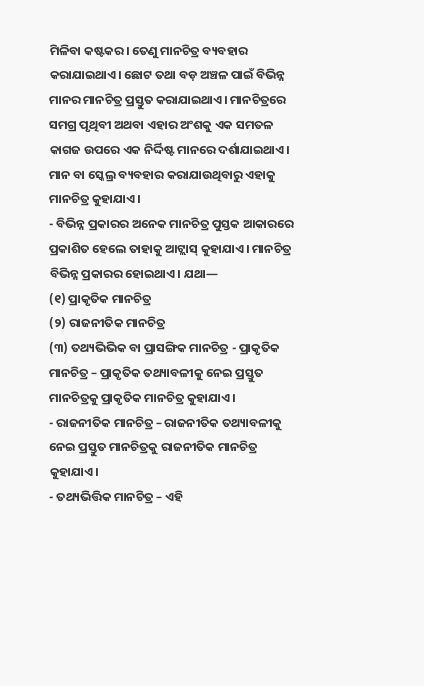ମିଳିବା କଷ୍ଟକର। ତେଣୁ ମାନଚିତ୍ର ବ୍ୟବହାର କରାଯାଇଥାଏ। ଛୋଟ ତଥା ବଡ଼ ଅଞ୍ଚଳ ପାଇଁ ବିଭିନ୍ନ ମାନର ମାନଚିତ୍ର ପ୍ରସ୍ତୁତ କରାଯାଇଥାଏ। ମାନଚିତ୍ରରେ ସମଗ୍ର ପୃଥିବୀ ଅଥବା ଏହାର ଅଂଶକୁ ଏକ ସମତଳ କାଗଜ ଉପରେ ଏକ ନିର୍ଦ୍ଦିଷ୍ଟ ମାନରେ ଦର୍ଶାଯାଇଥାଏ। ମାନ ବା ସ୍କେଲ୍ର ବ୍ୟବହାର କରାଯାଉଥିବାରୁ ଏହାକୁ ମାନଚିତ୍ର କୁହାଯାଏ।
- ବିଭିନ୍ନ ପ୍ରକାରର ଅନେକ ମାନଚିତ୍ର ପୁସ୍ତକ ଆକାରରେ ପ୍ରକାଶିତ ହେଲେ ତାହାକୁ ଆଟ୍ଲାସ୍ କୁହାଯାଏ। ମାନଚିତ୍ର ବିଭିନ୍ନ ପ୍ରକାରର ହୋଇଥାଏ। ଯଥା—
(୧) ପ୍ରାକୃତିକ ମାନଚିତ୍ର
(୨) ରାଜନୀତିକ ମାନଚିତ୍ର
(୩) ତଥ୍ୟଭିଭିକ ବା ପ୍ରାସଙ୍ଗିକ ମାନଚିତ୍ର - ପ୍ରାକୃତିକ ମାନଚିତ୍ର – ପ୍ରାକୃତିକ ତଥ୍ୟାବଳୀକୁ ନେଇ ପ୍ରସ୍ତୁତ ମାନଚିତ୍ରକୁ ପ୍ରାକୃତିକ ମାନଚିତ୍ର କୁହାଯାଏ।
- ରାଜନୀତିକ ମାନଚିତ୍ର – ରାଜନୀତିକ ତଥ୍ୟାବଳୀକୁ ନେଇ ପ୍ରସ୍ତୁତ ମାନଚିତ୍ରକୁ ରାଜନୀତିକ ମାନଚିତ୍ର କୁହାଯାଏ।
- ତଥ୍ୟଭିତ୍ତିକ ମାନଚିତ୍ର – ଏହି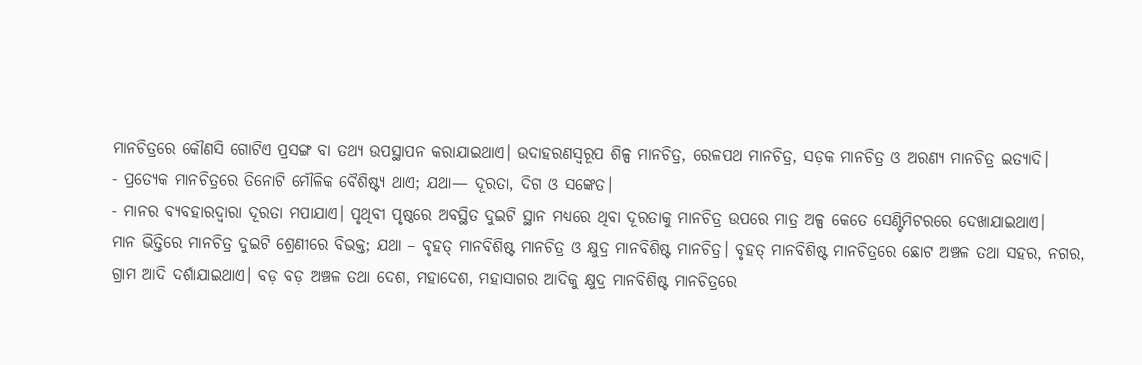ମାନଚିତ୍ରରେ କୌଣସି ଗୋଟିଏ ପ୍ରସଙ୍ଗ ବା ତଥ୍ୟ ଉପସ୍ଥାପନ କରାଯାଇଥାଏ। ଉଦାହରଣସ୍ୱରୂପ ଶିଳ୍ପ ମାନଚିତ୍ର, ରେଳପଥ ମାନଚିତ୍ର, ସଡ଼କ ମାନଚିତ୍ର ଓ ଅରଣ୍ୟ ମାନଚିତ୍ର ଇତ୍ୟାଦି।
- ପ୍ରତ୍ୟେକ ମାନଚିତ୍ରରେ ତିନୋଟି ମୌଳିକ ବୈଶିଷ୍ଟ୍ୟ ଥାଏ; ଯଥା— ଦୂରତା, ଦିଗ ଓ ସଙ୍କେତ।
- ମାନର ବ୍ୟବହାରଦ୍ଵାରା ଦୂରତା ମପାଯାଏ। ପୃଥିବୀ ପୃଷ୍ଠରେ ଅବସ୍ଥିତ ଦୁଇଟି ସ୍ଥାନ ମଧ୍ୟରେ ଥିବା ଦୂରତାକୁ ମାନଚିତ୍ର ଉପରେ ମାତ୍ର ଅଳ୍ପ କେତେ ସେଣ୍ଟିମିଟରରେ ଦେଖାଯାଇଥାଏ।
ମାନ ଭିତ୍ତିରେ ମାନଚିତ୍ର ଦୁଇଟି ଶ୍ରେଣୀରେ ବିଭକ୍ତ; ଯଥା – ବୃହତ୍ ମାନବିଶିଷ୍ଟ ମାନଚିତ୍ର ଓ କ୍ଷୁଦ୍ର ମାନବିଶିଷ୍ଟ ମାନଚିତ୍ର। ବୃହତ୍ ମାନବିଶିଷ୍ଟ ମାନଚିତ୍ରରେ ଛୋଟ ଅଞ୍ଚଳ ତଥା ସହର, ନଗର, ଗ୍ରାମ ଆଦି ଦର୍ଶାଯାଇଥାଏ। ବଡ଼ ବଡ଼ ଅଞ୍ଚଳ ତଥା ଦେଶ, ମହାଦେଶ, ମହାସାଗର ଆଦିକୁ କ୍ଷୁଦ୍ର ମାନବିଶିଷ୍ଟ ମାନଚିତ୍ରରେ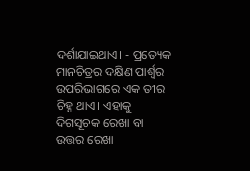ଦର୍ଶାଯାଇଥାଏ। - ପ୍ରତ୍ୟେକ ମାନଚିତ୍ରର ଦକ୍ଷିଣ ପାର୍ଶ୍ଵର ଉପରିଭାଗରେ ଏକ ତୀର ଚିହ୍ନ ଥାଏ। ଏହାକୁ ଦିଗସୂଚକ ରେଖା ବା ଉତ୍ତର ରେଖା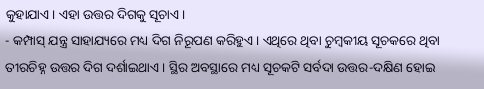କୁହାଯାଏ। ଏହା ଉତ୍ତର ଦିଗକୁ ସୂଚାଏ।
- କମ୍ପାସ୍ ଯନ୍ତ୍ର ସାହାଯ୍ୟରେ ମଧ୍ୟ ଦିଗ ନିରୂପଣ କରିହୁଏ। ଏଥିରେ ଥିବା ଚୁମ୍ବକୀୟ ସୂଚକରେ ଥିବା ତୀରଚିହ୍ନ ଉତ୍ତର ଦିଗ ଦର୍ଶାଇଥାଏ। ସ୍ଥିର ଅବସ୍ଥାରେ ମଧ୍ୟ ସୂଚକଟି ସର୍ବଦା ଉତ୍ତର-ଦକ୍ଷିଣ ହୋଇ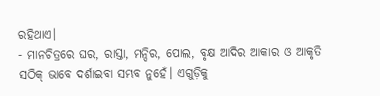ରହିଥାଏ।
- ମାନଚିତ୍ରରେ ଘର, ରାସ୍ତା, ମନ୍ଦିର, ପୋଲ, ବୃକ୍ଷ ଆଦିର ଆକାର ଓ ଆକୃତି ସଠିକ୍ ଭାବେ ଦର୍ଶାଇବା ସମ୍ଭବ ନୁହେଁ। ଏଗୁଡ଼ିକୁ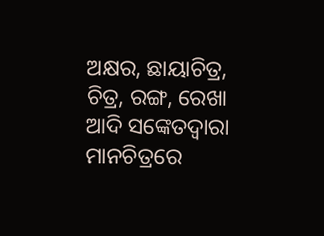ଅକ୍ଷର, ଛାୟାଚିତ୍ର, ଚିତ୍ର, ରଙ୍ଗ, ରେଖା ଆଦି ସଙ୍କେତଦ୍ୱାରା ମାନଚିତ୍ରରେ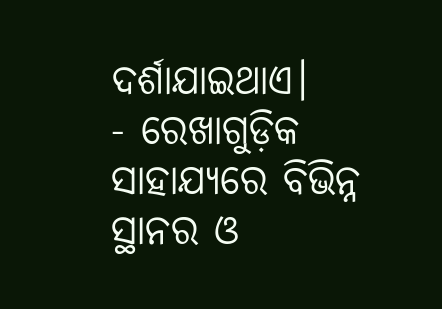ଦର୍ଶାଯାଇଥାଏ।
- ରେଖାଗୁଡ଼ିକ ସାହାଯ୍ୟରେ ବିଭିନ୍ନ ସ୍ଥାନର ଓ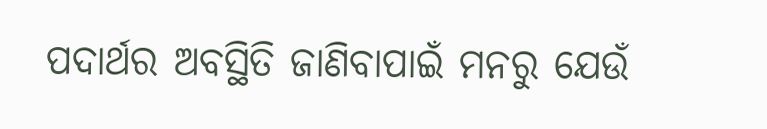ପଦାର୍ଥର ଅବସ୍ଥିତି ଜାଣିବାପାଇଁ ମନରୁ ଯେଉଁ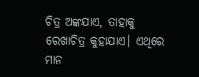ଚିତ୍ର ଅଙ୍କଯାଏ, ତାହାକୁ ରେଖାଚିତ୍ର କୁହାଯାଏ। ଏଥିରେ ମାନ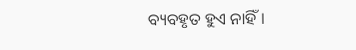ବ୍ୟବହୃତ ହୁଏ ନାହିଁ।